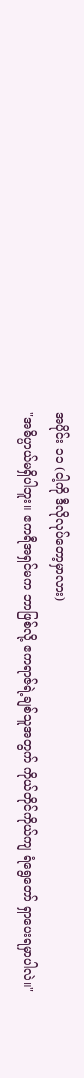အပိုင်း ၁၁ (ငါ့ကို ဒီလိုလုပ်တော့မှာလား)
"အဓိပ္ပာယ်မရှိပါဘူး။ ဧကရီအရှင်မက ဘာဖြစ်လို့ ဧကရာဇ်ရဲ့ချစ်သူအတွက် ကိုယ်တိုင်ကိုယ်ကျ ရံရွေတော် ရှာပေးရမှာပါလဲ။"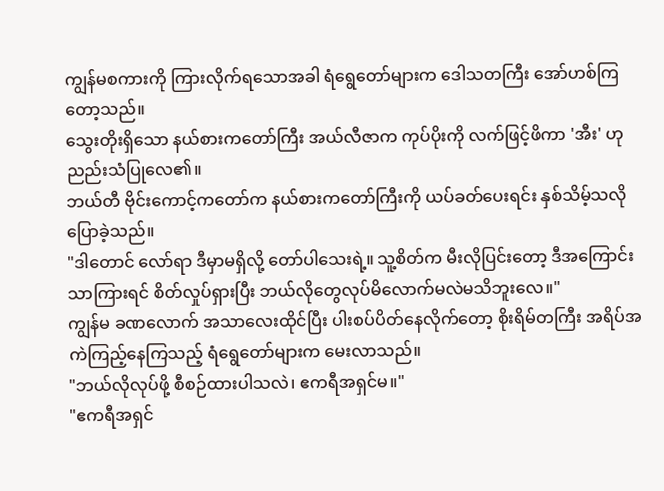ကျွန်မစကားကို ကြားလိုက်ရသောအခါ ရံရွေတော်များက ဒေါသတကြီး အော်ဟစ်ကြတော့သည်။
သွေးတိုးရှိသော နယ်စားကတော်ကြီး အယ်လီဇာက ကုပ်ပိုးကို လက်ဖြင့်ဖိကာ 'အီး' ဟု ညည်းသံပြုလေ၏။
ဘယ်တီ ဗိုင်းကောင့်ကတော်က နယ်စားကတော်ကြီးကို ယပ်ခတ်ပေးရင်း နှစ်သိမ့်သလို ပြောခဲ့သည်။
"ဒါတောင် လော်ရာ ဒီမှာမရှိလို့ တော်ပါသေးရဲ့။ သူ့စိတ်က မီးလိုပြင်းတော့ ဒီအကြောင်းသာကြားရင် စိတ်လှုပ်ရှားပြီး ဘယ်လိုတွေလုပ်မိလောက်မလဲမသိဘူးလေ။"
ကျွန်မ ခဏလောက် အသာလေးထိုင်ပြီး ပါးစပ်ပိတ်နေလိုက်တော့ စိုးရိမ်တကြီး အရိပ်အကဲကြည့်နေကြသည့် ရံရွေတော်များက မေးလာသည်။
"ဘယ်လိုလုပ်ဖို့ စီစဉ်ထားပါသလဲ၊ ဧကရီအရှင်မ။"
"ဧကရီအရှင်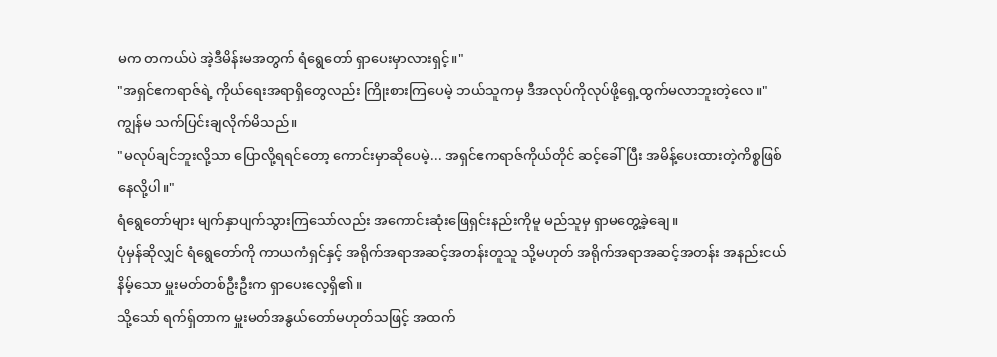မက တကယ်ပဲ အဲ့ဒီမိန်းမအတွက် ရံရွေတော် ရှာပေးမှာလားရှင့်။"
"အရှင်ဧကရာဇ်ရဲ့ ကိုယ်ရေးအရာရှိတွေလည်း ကြိုးစားကြပေမဲ့ ဘယ်သူကမှ ဒီအလုပ်ကိုလုပ်ဖို့ရှေ့ထွက်မလာဘူးတဲ့လေ။"
ကျွန်မ သက်ပြင်းချလိုက်မိသည်။
"မလုပ်ချင်ဘူးလို့သာ ပြောလို့ရရင်တော့ ကောင်းမှာဆိုပေမဲ့... အရှင်ဧကရာဇ်ကိုယ်တိုင် ဆင့်ခေါ်ပြီး အမိန့်ပေးထားတဲ့ကိစ္စဖြစ်နေလို့ပါ။"
ရံရွေတော်များ မျက်နှာပျက်သွားကြသော်လည်း အကောင်းဆုံးဖြေရှင်းနည်းကိုမူ မည်သူမှ ရှာမတွေ့ခဲ့ချေ။
ပုံမှန်ဆိုလျှင် ရံရွေတော်ကို ကာယကံရှင်နှင့် အရိုက်အရာအဆင့်အတန်းတူသူ သို့မဟုတ် အရိုက်အရာအဆင့်အတန်း အနည်းငယ်နိမ့်သော မှူးမတ်တစ်ဦးဦးက ရှာပေးလေ့ရှိ၏။
သို့သော် ရက်ရှ်တာက မှူးမတ်အနွယ်တော်မဟုတ်သဖြင့် အထက်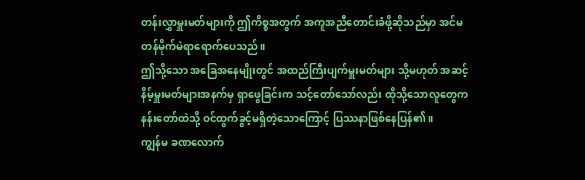တန်းလွှာမှူးမတ်များကို ဤကိစ္စအတွက် အကူအညီတောင်းခံဖို့ဆိုသည်မှာ အင်မတန်မိုက်မဲရာရောက်ပေသည်။
ဤသို့သော အခြေအနေမျိုးတွင် အထည်ကြီးပျက်မှူးမတ်များ သို့မဟုတ် အဆင့်နိမ့်မှူးမတ်များအနက်မှ ရှာဖွေခြင်းက သင့်တော်သော်လည်း ထိုသို့သောလူတွေက နန်းတော်ထဲသို့ ဝင်ထွက်ခွင့်မရှိတဲ့သောကြောင့် ပြဿနာဖြစ်နေပြန်၏။
ကျွန်မ ခဏလောက်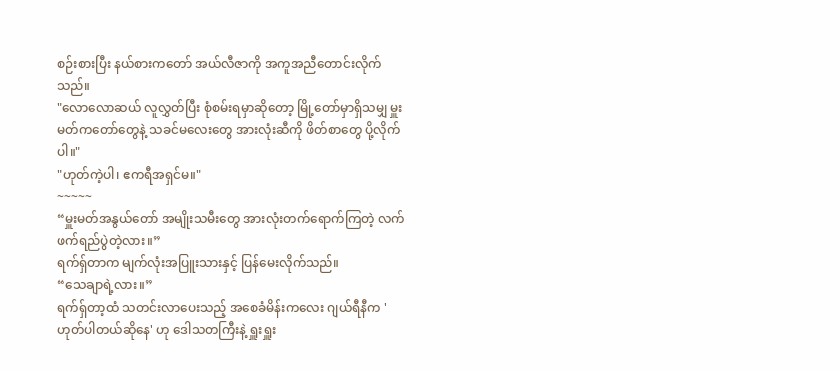စဉ်းစားပြီး နယ်စားကတော် အယ်လီဇာကို အကူအညီတောင်းလိုက်သည်။
"လောလောဆယ် လူလွှတ်ပြီး စုံစမ်းရမှာဆိုတော့ မြို့တော်မှာရှိသမျှ မှူးမတ်ကတော်တွေနဲ့ သခင်မလေးတွေ အားလုံးဆီကို ဖိတ်စာတွေ ပို့လိုက်ပါ။"
"ဟုတ်ကဲ့ပါ၊ ဧကရီအရှင်မ။"
~~~~~
“မှူးမတ်အနွယ်တော် အမျိုးသမီးတွေ အားလုံးတက်ရောက်ကြတဲ့ လက်ဖက်ရည်ပွဲတဲ့လား။”
ရက်ရှ်တာက မျက်လုံးအပြူးသားနှင့် ပြန်မေးလိုက်သည်။
“သေချာရဲ့လား။”
ရက်ရှ်တာ့ထံ သတင်းလာပေးသည့် အစေခံမိန်းကလေး ဂျယ်ရီနီက 'ဟုတ်ပါတယ်ဆိုနေ' ဟု ဒေါသတကြီးနဲ့ ရှူးရှူး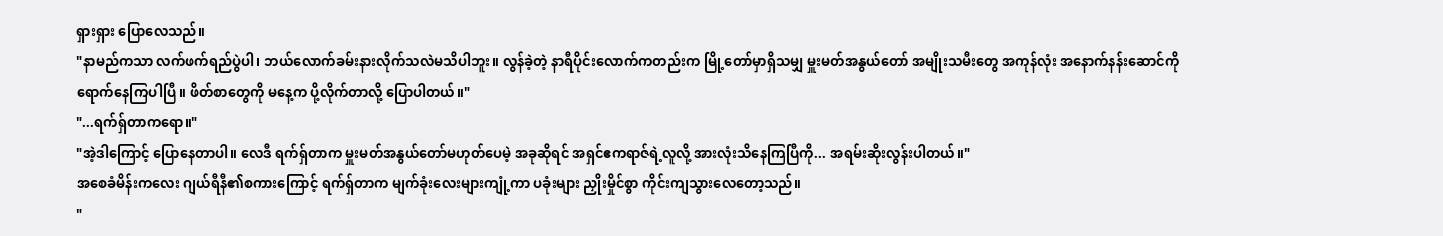ရှားရှား ပြောလေသည်။
"နာမည်ကသာ လက်ဖက်ရည်ပွဲပါ၊ ဘယ်လောက်ခမ်းနားလိုက်သလဲမသိပါဘူး။ လွန်ခဲ့တဲ့ နာရီပိုင်းလောက်ကတည်းက မြို့တော်မှာရှိသမျှ မှူးမတ်အနွယ်တော် အမျိုးသမီးတွေ အကုန်လုံး အနောက်နန်းဆောင်ကို ရောက်နေကြပါပြီ။ ဖိတ်စာတွေကို မနေ့က ပို့လိုက်တာလို့ ပြောပါတယ်။"
"...ရက်ရှ်တာကရော။"
"အဲ့ဒါကြောင့် ပြောနေတာပါ။ လေဒီ ရက်ရှ်တာက မှူးမတ်အနွယ်တော်မဟုတ်ပေမဲ့ အခုဆိုရင် အရှင်ဧကရာဇ်ရဲ့လူလို့ အားလုံးသိနေကြပြီကို... အရမ်းဆိုးလွန်းပါတယ်။"
အစေခံမိန်းကလေး ဂျယ်ရီနီ၏စကားကြောင့် ရက်ရှ်တာက မျက်ခုံးလေးများကျုံ့ကာ ပခုံးများ ညှိုးမှိုင်စွာ ကိုင်းကျသွားလေတော့သည်။
"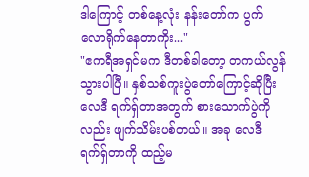ဒါကြောင့် တစ်နေ့လုံး နန်းတော်က ပွက်လောရိုက်နေတာကိုး..."
"ဧကရီအရှင်မက ဒီတစ်ခါတော့ တကယ်လွန်သွားပါပြီ။ နှစ်သစ်ကူးပွဲတော်ကြောင့်ဆိုပြီး လေဒီ ရက်ရှ်တာအတွက် စားသောက်ပွဲကိုလည်း ဖျက်သိမ်းပစ်တယ်။ အခု လေဒီ ရက်ရှ်တာကို ထည့်မ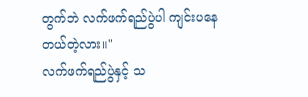တွက်ဘဲ လက်ဖက်ရည်ပွဲပါ ကျင်းပနေတယ်တဲ့လား။"
လက်ဖက်ရည်ပွဲနှင့် သ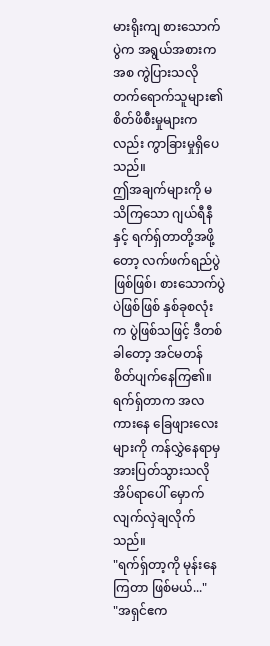မားရိုးကျ စားသောက်ပွဲက အရွယ်အစားကအစ ကွဲပြားသလို တက်ရောက်သူများ၏ စိတ်ဖိစီးမှုများကလည်း ကွာခြားမှုရှိပေသည်။
ဤအချက်များကို မသိကြသော ဂျယ်ရီနီနှင့် ရက်ရှ်တာတို့အဖို့တော့ လက်ဖက်ရည်ပွဲဖြစ်ဖြစ်၊ စားသောက်ပွဲပဲဖြစ်ဖြစ် နှစ်ခုစလုံးက ပွဲဖြစ်သဖြင့် ဒီတစ်ခါတော့ အင်မတန် စိတ်ပျက်နေကြ၏။
ရက်ရှ်တာက အလကားနေ ခြေဖျားလေးများကို ကန်လွှဲနေရာမှ အားပြတ်သွားသလို အိပ်ရာပေါ် မှောက်လျက်လှဲချလိုက်သည်။
"ရက်ရှ်တာ့ကို မုန်းနေကြတာ ဖြစ်မယ်..."
"အရှင်ဧက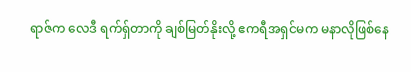ရာဇ်က လေဒီ ရက်ရှ်တာကို ချစ်မြတ်နိုးလို့ ဧကရီအရှင်မက မနာလိုဖြစ်နေ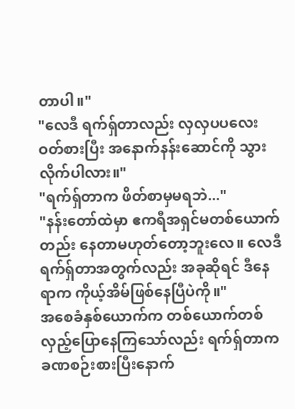တာပါ။"
"လေဒီ ရက်ရှ်တာလည်း လှလှပပလေးဝတ်စားပြီး အနောက်နန်းဆောင်ကို သွားလိုက်ပါလား။"
"ရက်ရှ်တာက ဖိတ်စာမှမရဘဲ..."
"နန်းတော်ထဲမှာ ဧကရီအရှင်မတစ်ယောက်တည်း နေတာမဟုတ်တော့ဘူးလေ။ လေဒီ ရက်ရှ်တာအတွက်လည်း အခုဆိုရင် ဒီနေရာက ကိုယ့်အိမ်ဖြစ်နေပြီပဲကို။"
အစေခံနှစ်ယောက်က တစ်ယောက်တစ်လှည့်ပြောနေကြသော်လည်း ရက်ရှ်တာက ခဏစဉ်းစားပြီးနောက်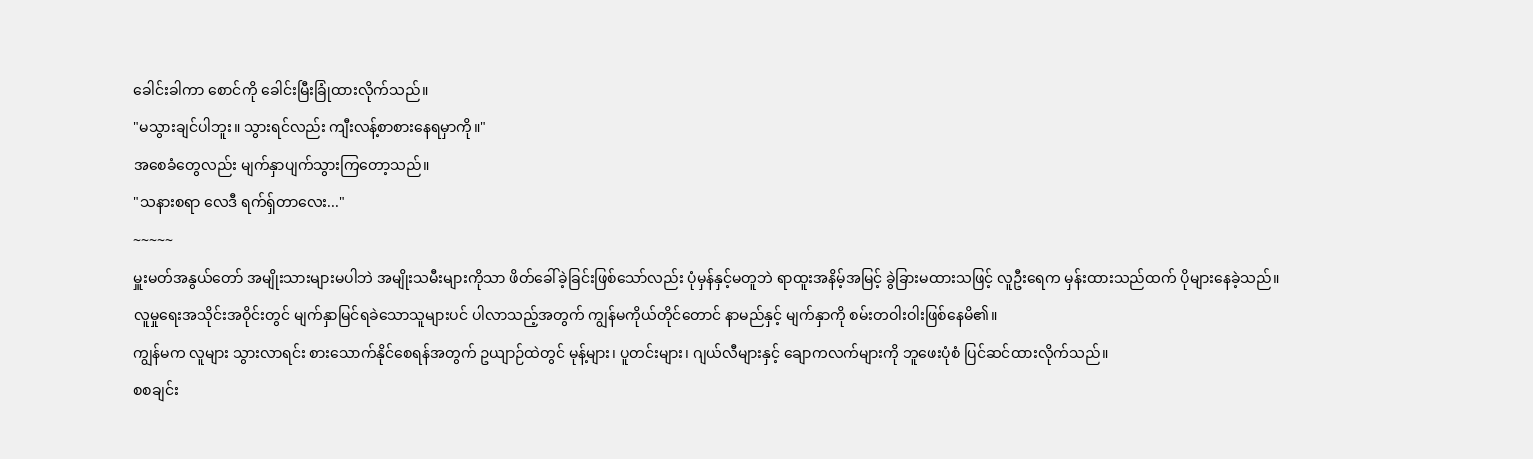ခေါင်းခါကာ စောင်ကို ခေါင်းမြီးခြုံထားလိုက်သည်။
"မသွားချင်ပါဘူး။ သွားရင်လည်း ကျီးလန့်စာစားနေရမှာကို။"
အစေခံတွေလည်း မျက်နှာပျက်သွားကြတော့သည်။
"သနားစရာ လေဒီ ရက်ရှ်တာလေး..."
~~~~~
မှူးမတ်အနွယ်တော် အမျိုးသားများမပါဘဲ အမျိုးသမီးများကိုသာ ဖိတ်ခေါ်ခဲ့ခြင်းဖြစ်သော်လည်း ပုံမှန်နှင့်မတူဘဲ ရာထူးအနိမ့်အမြင့် ခွဲခြားမထားသဖြင့် လူဦးရေက မှန်းထားသည်ထက် ပိုများနေခဲ့သည်။
လူမှုရေးအသိုင်းအဝိုင်းတွင် မျက်နှာမြင်ရခဲသောသူများပင် ပါလာသည့်အတွက် ကျွန်မကိုယ်တိုင်တောင် နာမည်နှင့် မျက်နှာကို စမ်းတဝါးဝါးဖြစ်နေမိ၏။
ကျွန်မက လူများ သွားလာရင်း စားသောက်နိုင်စေရန်အတွက် ဥယျာဉ်ထဲတွင် မုန့်များ၊ ပူတင်းများ၊ ဂျယ်လီများနှင့် ချောကလက်များကို ဘူဖေးပုံစံ ပြင်ဆင်ထားလိုက်သည်။
စစချင်း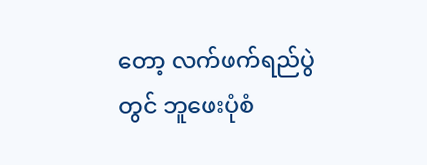တော့ လက်ဖက်ရည်ပွဲတွင် ဘူဖေးပုံစံ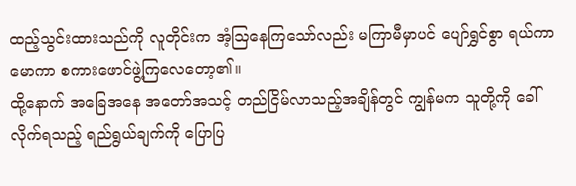ထည့်သွင်းထားသည်ကို လူတိုင်းက အံ့သြနေကြသော်လည်း မကြာမီမှာပင် ပျော်ရွှင်စွာ ရယ်ကာမောကာ စကားဖောင်ဖွဲ့ကြလေတော့၏။
ထို့နောက် အခြေအနေ အတော်အသင့် တည်ငြိမ်လာသည့်အချိန်တွင် ကျွန်မက သူတို့ကို ခေါ်လိုက်ရသည့် ရည်ရွယ်ချက်ကို ပြောပြ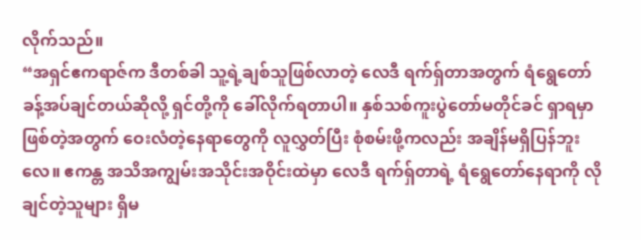လိုက်သည်။
“အရှင်ဧကရာဇ်က ဒီတစ်ခါ သူ့ရဲ့ချစ်သူဖြစ်လာတဲ့ လေဒီ ရက်ရှ်တာအတွက် ရံရွေတော် ခန့်အပ်ချင်တယ်ဆိုလို့ ရှင်တို့ကို ခေါ်လိုက်ရတာပါ။ နှစ်သစ်ကူးပွဲတော်မတိုင်ခင် ရှာရမှာဖြစ်တဲ့အတွက် ဝေးလံတဲ့နေရာတွေကို လူလွှတ်ပြီး စုံစမ်းဖို့ကလည်း အချိန်မရှိပြန်ဘူးလေ။ ဧကန္တ အသိအကျွမ်းအသိုင်းအဝိုင်းထဲမှာ လေဒီ ရက်ရှ်တာရဲ့ ရံရွေတော်နေရာကို လိုချင်တဲ့သူများ ရှိမ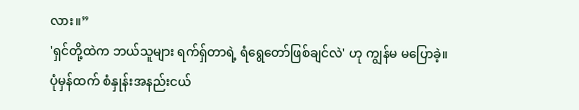လား။”
'ရှင်တို့ထဲက ဘယ်သူများ ရက်ရှ်တာရဲ့ ရံရွေတော်ဖြစ်ချင်လဲ' ဟု ကျွန်မ မပြောခဲ့။
ပုံမှန်ထက် စံနှုန်းအနည်းငယ်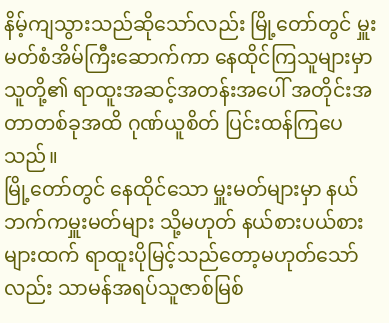နိမ့်ကျသွားသည်ဆိုသော်လည်း မြို့တော်တွင် မှူးမတ်စံအိမ်ကြီးဆောက်ကာ နေထိုင်ကြသူများမှာ သူတို့၏ ရာထူးအဆင့်အတန်းအပေါ် အတိုင်းအတာတစ်ခုအထိ ဂုဏ်ယူစိတ် ပြင်းထန်ကြပေသည်။
မြို့တော်တွင် နေထိုင်သော မှူးမတ်များမှာ နယ်ဘက်ကမှူးမတ်များ သို့မဟုတ် နယ်စားပယ်စားများထက် ရာထူးပိုမြင့်သည်တော့မဟုတ်သော်လည်း သာမန်အရပ်သူဇာစ်မြစ်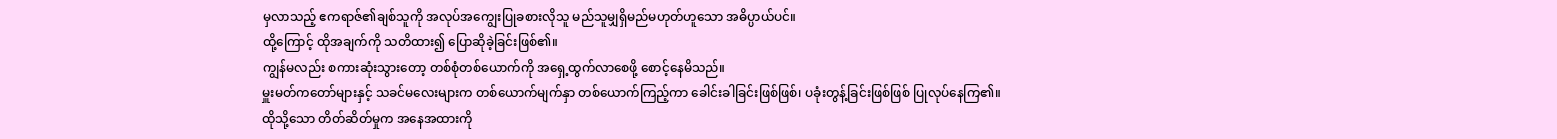မှလာသည့် ဧကရာဇ်၏ချစ်သူကို အလုပ်အကျွေးပြုခစားလိုသူ မည်သူမျှရှိမည်မဟုတ်ဟူသော အဓိပ္ပာယ်ပင်။
ထို့ကြောင့် ထိုအချက်ကို သတိထား၍ ပြောဆိုခဲ့ခြင်းဖြစ်၏။
ကျွန်မလည်း စကားဆုံးသွားတော့ တစ်စုံတစ်ယောက်ကို အရှေ့ထွက်လာစေဖို့ စောင့်နေမိသည်။
မှူးမတ်ကတော်များနှင့် သခင်မလေးများက တစ်ယောက်မျက်နှာ တစ်ယောက်ကြည့်ကာ ခေါင်းခါခြင်းဖြစ်ဖြစ်၊ ပခုံးတွန့်ခြင်းဖြစ်ဖြစ် ပြုလုပ်နေကြ၏။
ထိုသို့သော တိတ်ဆိတ်မှုက အနေအထားကို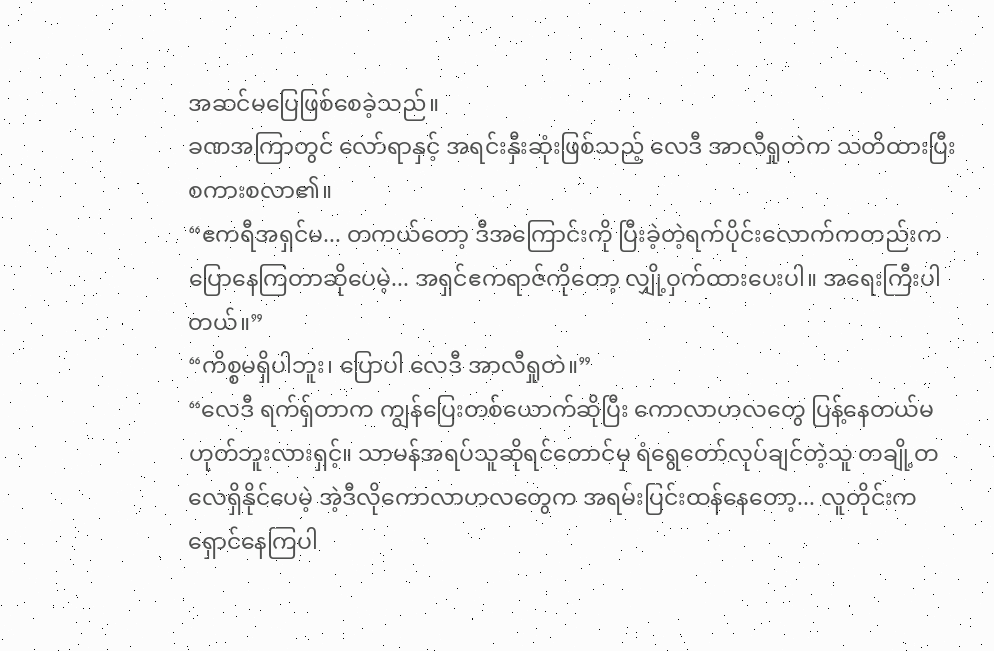အဆင်မပြေဖြစ်စေခဲ့သည်။
ခဏအကြာတွင် လော်ရာနှင့် အရင်းနှီးဆုံးဖြစ်သည့် လေဒီ အာလီရှုတဲက သတိထားပြီး စကားစလာ၏။
“ဧကရီအရှင်မ... တကယ်တော့ ဒီအကြောင်းကို ပြီးခဲ့တဲ့ရက်ပိုင်းလောက်ကတည်းက ပြောနေကြတာဆိုပေမဲ့... အရှင်ဧကရာဇ်ကိုတော့ လျှို့ဝှက်ထားပေးပါ။ အရေးကြီးပါတယ်။”
“ကိစ္စမရှိပါဘူး၊ ပြောပါ လေဒီ အာလီရှုတဲ။”
“လေဒီ ရက်ရှ်တာက ကျွန်ပြေးတစ်ယောက်ဆိုပြီး ကောလာဟလတွေ ပြန့်နေတယ်မဟုတ်ဘူးလားရှင့်။ သာမန်အရပ်သူဆိုရင်တောင်မှ ရံရွေတော်လုပ်ချင်တဲ့သူ တချို့တလေရှိနိုင်ပေမဲ့ အဲ့ဒီလိုကောလာဟလတွေက အရမ်းပြင်းထန်နေတော့... လူတိုင်းက ရှောင်နေကြပါ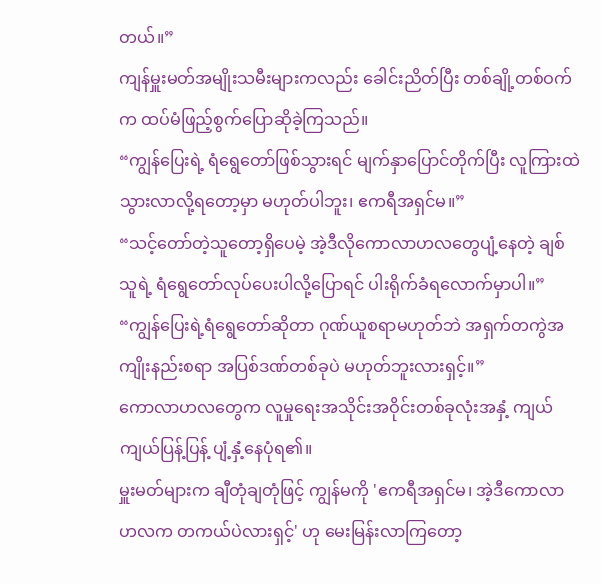တယ်။”
ကျန်မှူးမတ်အမျိုးသမီးများကလည်း ခေါင်းညိတ်ပြီး တစ်ချို့တစ်ဝက်က ထပ်မံဖြည့်စွက်ပြောဆိုခဲ့ကြသည်။
“ကျွန်ပြေးရဲ့ ရံရွေတော်ဖြစ်သွားရင် မျက်နှာပြောင်တိုက်ပြီး လူကြားထဲ သွားလာလို့ရတော့မှာ မဟုတ်ပါဘူး၊ ဧကရီအရှင်မ။”
“သင့်တော်တဲ့သူတော့ရှိပေမဲ့ အဲ့ဒီလိုကောလာဟလတွေပျံ့နေတဲ့ ချစ်သူရဲ့ ရံရွေတော်လုပ်ပေးပါလို့ပြောရင် ပါးရိုက်ခံရလောက်မှာပါ။”
“ကျွန်ပြေးရဲ့ရံရွေတော်ဆိုတာ ဂုဏ်ယူစရာမဟုတ်ဘဲ အရှက်တကွဲအကျိုးနည်းစရာ အပြစ်ဒဏ်တစ်ခုပဲ မဟုတ်ဘူးလားရှင့်။”
ကောလာဟလတွေက လူမှုရေးအသိုင်းအဝိုင်းတစ်ခုလုံးအနှံ့ ကျယ်ကျယ်ပြန့်ပြန့် ပျံ့နှံ့နေပုံရ၏။
မှူးမတ်များက ချီတုံချတုံဖြင့် ကျွန်မကို 'ဧကရီအရှင်မ၊ အဲ့ဒီကောလာဟလက တကယ်ပဲလားရှင့်' ဟု မေးမြန်းလာကြတော့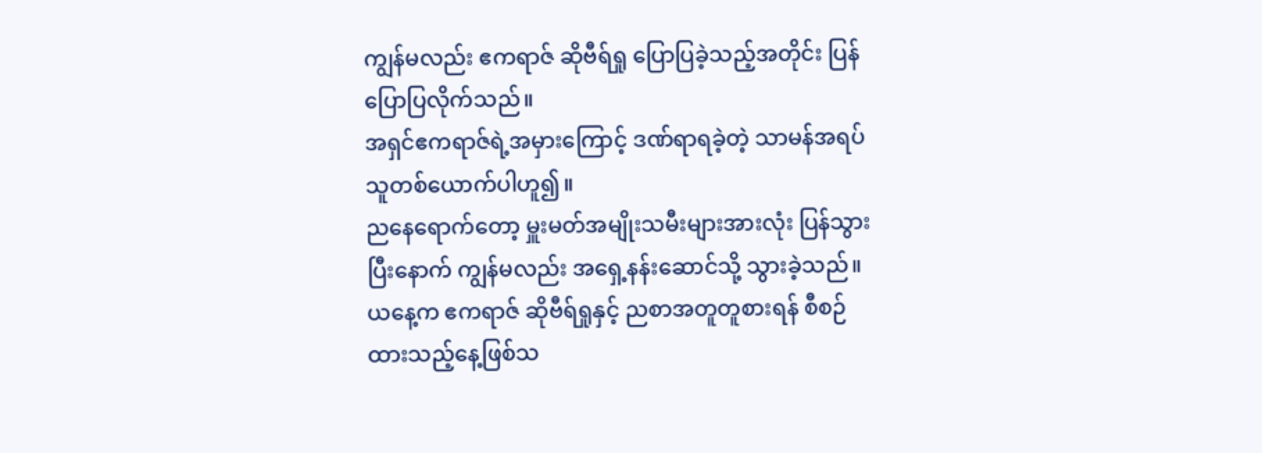ကျွန်မလည်း ဧကရာဇ် ဆိုဗီရ်ရှု ပြောပြခဲ့သည့်အတိုင်း ပြန်ပြောပြလိုက်သည်။
အရှင်ဧကရာဇ်ရဲ့အမှားကြောင့် ဒဏ်ရာရခဲ့တဲ့ သာမန်အရပ်သူတစ်ယောက်ပါဟူ၍။
ညနေရောက်တော့ မှူးမတ်အမျိုးသမီးများအားလုံး ပြန်သွားပြီးနောက် ကျွန်မလည်း အရှေ့နန်းဆောင်သို့ သွားခဲ့သည်။
ယနေ့က ဧကရာဇ် ဆိုဗီရ်ရှုနှင့် ညစာအတူတူစားရန် စီစဉ်ထားသည့်နေ့ဖြစ်သ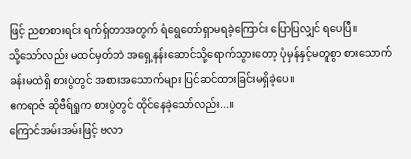ဖြင့် ညစာစားရင်း ရက်ရှ်တာအတွက် ရံရွေတော်ရှာမရခဲ့ကြောင်း ပြောပြလျှင် ရပေပြီ။
သို့သော်လည်း မထင်မှတ်ဘဲ အရှေ့နန်းဆောင်သို့ရောက်သွားတော့ ပုံမှန်နှင့်မတူစွာ စားသောက်ခန်းမထဲရှိ စားပွဲတွင် အစားအသောက်များ ပြင်ဆင်ထားခြင်းမရှိခဲ့ပေ။
ဧကရာဇ် ဆိုဗီရ်ရှုက စားပွဲတွင် ထိုင်နေခဲ့သော်လည်း...။
ကြောင်အမ်းအမ်းဖြင့် ဗလာ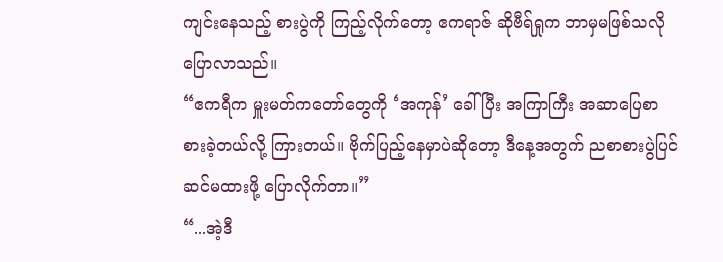ကျင်းနေသည့် စားပွဲကို ကြည့်လိုက်တော့ ဧကရာဇ် ဆိုဗီရ်ရှုက ဘာမှမဖြစ်သလို ပြောလာသည်။
“ဧကရီက မှူးမတ်ကတော်တွေကို ‘အကုန်’ ခေါ်ပြီး အကြာကြီး အဆာပြေစာ စားခဲ့တယ်လို့ ကြားတယ်။ ဗိုက်ပြည့်နေမှာပဲဆိုတော့ ဒီနေ့အတွက် ညစာစားပွဲပြင်ဆင်မထားဖို့ ပြောလိုက်တာ။”
“...အဲ့ဒီ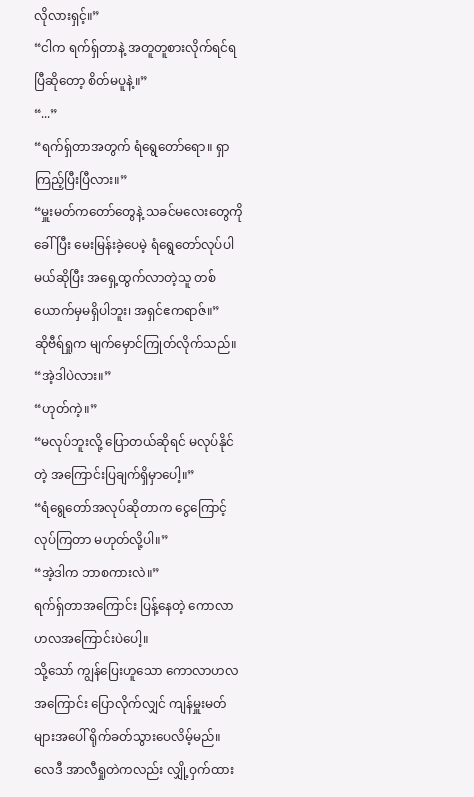လိုလားရှင့်။”
“ငါက ရက်ရှ်တာနဲ့ အတူတူစားလိုက်ရင်ရပြီဆိုတော့ စိတ်မပူနဲ့။”
“...”
“ရက်ရှ်တာအတွက် ရံရွေတော်ရော။ ရှာကြည့်ပြီးပြီလား။”
“မှူးမတ်ကတော်တွေနဲ့ သခင်မလေးတွေကိုခေါ်ပြီး မေးမြန်းခဲ့ပေမဲ့ ရံရွေတော်လုပ်ပါမယ်ဆိုပြီး အရှေ့ထွက်လာတဲ့သူ တစ်ယောက်မှမရှိပါဘူး၊ အရှင်ဧကရာဇ်။”
ဆိုဗီရ်ရှုက မျက်မှောင်ကြုတ်လိုက်သည်။
“အဲ့ဒါပဲလား။”
“ဟုတ်ကဲ့။”
“မလုပ်ဘူးလို့ ပြောတယ်ဆိုရင် မလုပ်နိုင်တဲ့ အကြောင်းပြချက်ရှိမှာပေါ့။”
“ရံရွေတော်အလုပ်ဆိုတာက ငွေကြောင့်လုပ်ကြတာ မဟုတ်လို့ပါ။”
“အဲ့ဒါက ဘာစကားလဲ။”
ရက်ရှ်တာအကြောင်း ပြန့်နေတဲ့ ကောလာဟလအကြောင်းပဲပေါ့။
သို့သော် ကျွန်ပြေးဟူသော ကောလာဟလအကြောင်း ပြောလိုက်လျှင် ကျန်မှူးမတ်များအပေါ် ရိုက်ခတ်သွားပေလိမ့်မည်။
လေဒီ အာလီရှုတဲကလည်း လျှို့ဝှက်ထား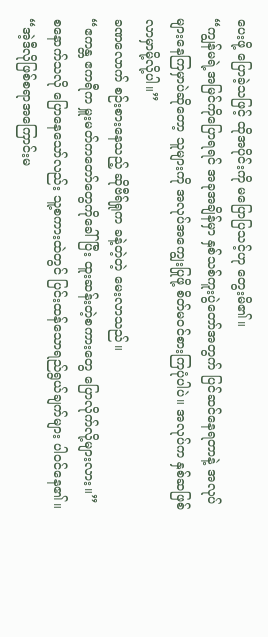ပေးဖို့ ပြောခဲ့သဖြင့် ထိုအပိုင်းကို မပြောပြသင့်ဟု တွေးမိ၏။
“ကျွန်မရဲ့အမြင်ကိုပြောရရင် အခုအချိန်မှာ နှစ်သစ်ကူးပွဲတော်အတွက် ပြင်ဆင်နေရတာနဲ့ အလုပ်များနေကြမှာပဲဆိုတော့ သူများကို အလုပ်အကျွေးပြုဖို့ စိတ်မဝင်စားကြပုံပါပဲ။ အလုပ်က နှစ်ဆဖြစ်လာမှာမို့လို့ပါ။”
ခဏလောက် စဉ်းစားနေသည့် ဆိုဗီရ်ရှုက ခနဲ့တဲ့တဲ့ မေးလာသည်။
“ဧကန္တ ဧကရီက မှူးမတ်ကတော်တွေကိုခေါ်ပြီး ထူးဆန်းတဲ့စကားတွေ ပြောလိုက်လို့များလား။”
စနောက်သလို ပြောနေသော်လည်း သူ့စကားထဲတွင် ပြင်းထန်သောရည်ရွယ်ချက်များ ပါဝင်နေ၏။
“အဲ့ဒီလိုဖြစ်စရာအကြောင်းမ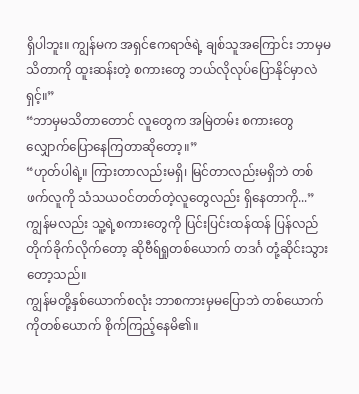ရှိပါဘူး။ ကျွန်မက အရှင်ဧကရာဇ်ရဲ့ ချစ်သူအကြောင်း ဘာမှမသိတာကို ထူးဆန်းတဲ့ စကားတွေ ဘယ်လိုလုပ်ပြောနိုင်မှာလဲရှင့်။”
“ဘာမှမသိတာတောင် လူတွေက အမြဲတမ်း စကားတွေ လျှောက်ပြောနေကြတာဆိုတော့။”
“ဟုတ်ပါရဲ့။ ကြားတာလည်းမရှိ၊ မြင်တာလည်းမရှိဘဲ တစ်ဖက်လူကို သံသယဝင်တတ်တဲ့လူတွေလည်း ရှိနေတာကို...”
ကျွန်မလည်း သူ့ရဲ့စကားတွေကို ပြင်းပြင်းထန်ထန် ပြန်လည်တိုက်ခိုက်လိုက်တော့ ဆိုဗီရ်ရှုတစ်ယောက် တဒင်္ဂ တုံ့ဆိုင်းသွားတော့သည်။
ကျွန်မတို့နှစ်ယောက်စလုံး ဘာစကားမှမပြောဘဲ တစ်ယောက်ကိုတစ်ယောက် စိုက်ကြည့်နေမိ၏။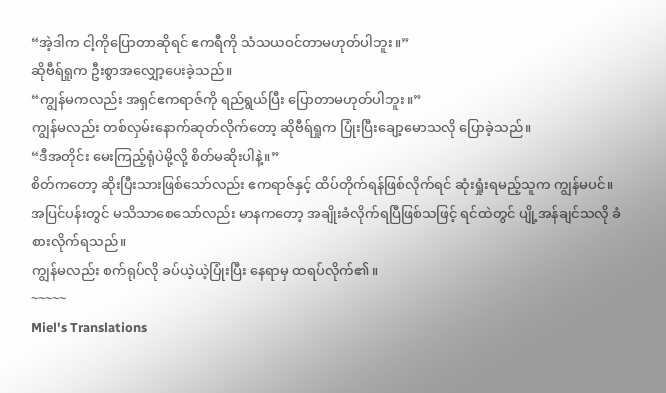“အဲ့ဒါက ငါ့ကိုပြောတာဆိုရင် ဧကရီကို သံသယဝင်တာမဟုတ်ပါဘူး။”
ဆိုဗီရ်ရှုက ဦးစွာအလျှော့ပေးခဲ့သည်။
“ကျွန်မကလည်း အရှင်ဧကရာဇ်ကို ရည်ရွယ်ပြီး ပြောတာမဟုတ်ပါဘူး။”
ကျွန်မလည်း တစ်လှမ်းနောက်ဆုတ်လိုက်တော့ ဆိုဗီရ်ရှုက ပြုံးပြီးချော့မောသလို ပြောခဲ့သည်။
“ဒီအတိုင်း မေးကြည့်ရုံပဲမို့လို့ စိတ်မဆိုးပါနဲ့။”
စိတ်ကတော့ ဆိုးပြီးသားဖြစ်သော်လည်း ဧကရာဇ်နှင့် ထိပ်တိုက်ရန်ဖြစ်လိုက်ရင် ဆုံးရှုံးရမည့်သူက ကျွန်မပင်။
အပြင်ပန်းတွင် မသိသာစေသော်လည်း မာနကတော့ အချိုးခံလိုက်ရပြီဖြစ်သဖြင့် ရင်ထဲတွင် ပျို့အန်ချင်သလို ခံစားလိုက်ရသည်။
ကျွန်မလည်း စက်ရုပ်လို ခပ်ယဲ့ယဲ့ပြုံးပြီး နေရာမှ ထရပ်လိုက်၏။
~~~~~
Miel's Translations